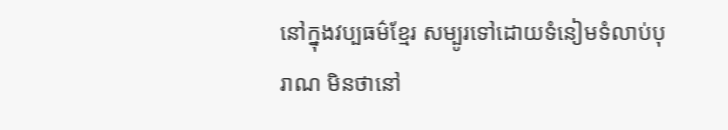នៅក្នុងវប្បធម៌ខ្មែរ សម្បូរទៅដោយទំនៀមទំលាប់បុរាណ មិនថានៅ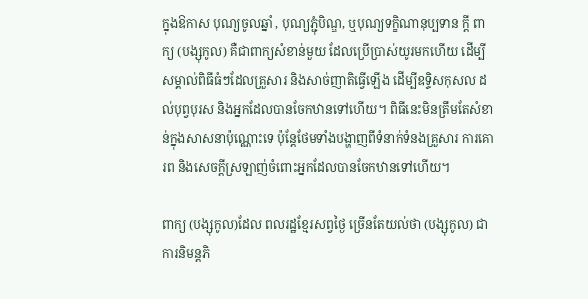ក្នុងឱកាស បុណ្យចូលឆ្នាំ , បុណ្យភ្ជុំបិណ្ឌ, ឬបុណ្យទក្ខិណានុប្បទាន ក្តី ពាក្យ (បង្សុកូល) គឺជាពាក្យសំខាន់មួយ ដែលប្រើប្រាស់យូរមកហើយ ដើម្បីសម្គាល់ពិធីធំៗដែលគ្រួសារ និងសាច់ញាតិធ្វើឡើង ដើម្បីឧទ្ទិសកុសល ដល់បុព្វបុរស និងអ្នកដែលបានចែកឋានទៅហើយ។ ពិធីនេះមិនត្រឹមតែសំខាន់ក្នុងសាសនាប៉ុណ្ណោះទេ ប៉ុន្តែថែមទាំងបង្ហាញពីទំនាក់ទំនងគ្រួសារ ការគោរព និងសេចក្តីស្រឡាញ់ចំពោះអ្នកដែលបានចែកឋានទៅហើយ។

ពាក្យ (បង្សុកូល)ដែល ពលរដ្ឋខ្មែរសព្វថ្ងៃ ច្រើនតែយល់ថា (បង្សុកូល) ជាការនិមន្តភិ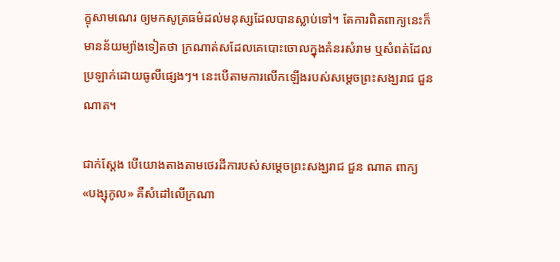ក្ខុសាមណេរ ឲ្យមកសូត្រធម៌ដល់មនុស្សដែលបានស្លាប់ទៅ។ តែការពិតពាក្យនេះក៏មានន័យម្យ៉ាងទៀតថា ក្រណាត់សដែលគេបោះចោលក្នុងគំនរសំរាម ឬសំពត់ដែលប្រឡាក់ដោយធូលីផ្សេងៗ។ នេះបើតាមការលើកឡើងរបស់សម្តេចព្រះសង្ឃរាជ ជួន ណាត។

ជាក់ស្តែង បើយោងតាងតាមថេរដីការបស់សម្តេចព្រះសង្ឃរាជ ជួន ណាត ពាក្យ «បង្សុកូល» គឺសំដៅលើក្រណា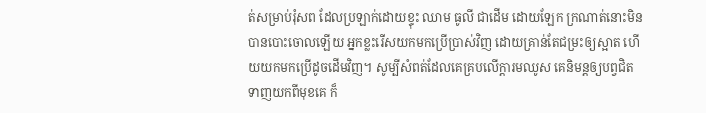ត់សម្រាប់រុំសព ដែលប្រឡាក់ដោយខ្ទុះ ឈាម ធូលី ជាដើម ដោយឡែក ក្រណាត់នោះមិនបានបោះចោលឡើយ អ្នកខ្លះរើសយកមកប្រើប្រាស់វិញ ដោយគ្រាន់តែជម្រះឲ្យស្អាត ហើយយកមកប្រើដូចដើមវិញ។ សូម្បីសំពត់ដែលគេគ្របលើក្តារមឈូស គេនិមន្តឲ្យបព្វជិតទាញយកពីមុខគេ ក៏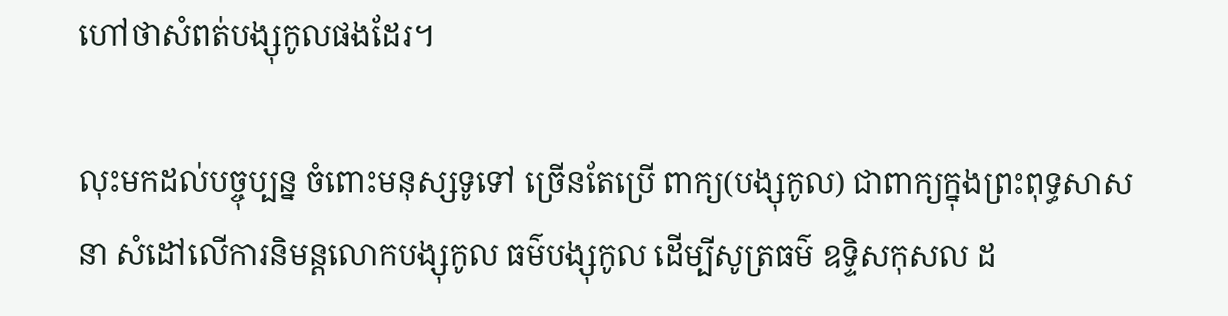ហៅថាសំពត់បង្សុកូលផងដែរ។

លុះមកដល់បច្ចុប្បន្ន ចំពោះមនុស្សទូទៅ ច្រើនតែប្រើ ពាក្យ(បង្សុកូល) ជាពាក្យក្នុងព្រះពុទ្ធសាសនា សំដៅលើការនិមន្តលោកបង្សុកូល ធម៌បង្សុកូល ដើម្បីសូត្រធម៌ ឧទ្ទិសកុសល ដ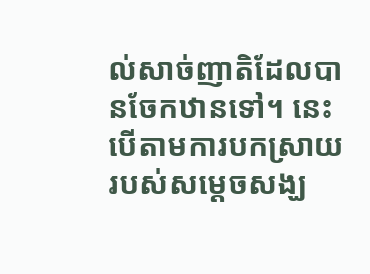ល់សាច់ញាតិដែលបានចែកឋានទៅ។ នេះបើតាមការបកស្រាយរបស់សម្តេចសង្ឃ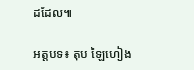ដដែល៕

អត្តបទ៖ តុប ឡៃហៀង